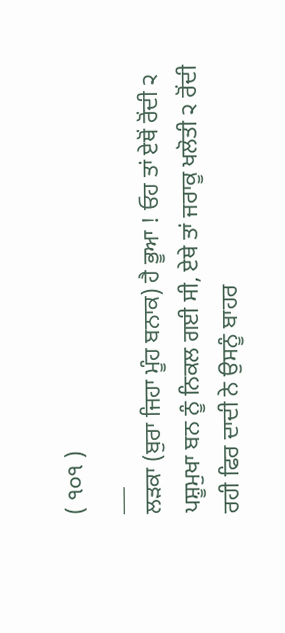( ੧੦੧ )
___
ਲੜਕਾ (ਬੁਰਾ ਜਿਹਾ ਮੂੰਹ ਬਨਾਕ) ਹੈ ਭੂਆ ! ਓਹ ਤਾਂ ਏਥੋਂ ਰੋਂਦੀ ੨ ਪਸ਼ੂਮੁਖਾ ਬਨ ਨੂੰ ਨਿਕਲ ਗਈ ਸੀ, ਏਥੇ ਤਾਂ ਜਰਾਕੂ ਖਲੋਤੀ ੨ ਰੋਂਦੀ ਰਹੀ ਫਿਰ ਦਾਦੀ ਨੇ ਉਸਨੂੰ ਬਾਹਰ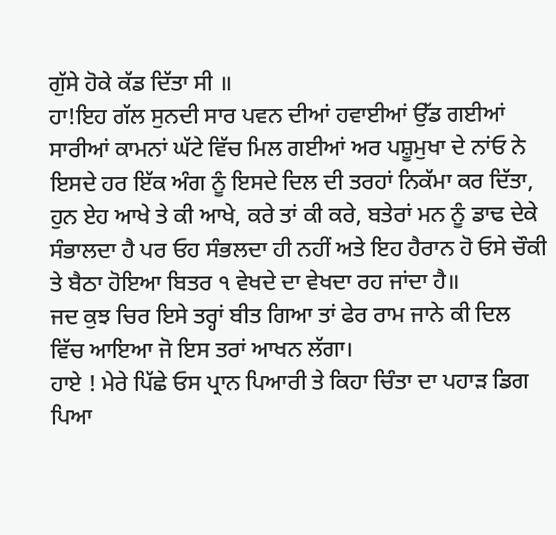ਗੁੱਸੇ ਹੋਕੇ ਕੱਡ ਦਿੱਤਾ ਸੀ ॥
ਹਾ!ਇਹ ਗੱਲ ਸੁਨਦੀ ਸਾਰ ਪਵਨ ਦੀਆਂ ਹਵਾਈਆਂ ਉੱਡ ਗਈਆਂ ਸਾਰੀਆਂ ਕਾਮਨਾਂ ਘੱਟੇ ਵਿੱਚ ਮਿਲ ਗਈਆਂ ਅਰ ਪਸ਼ੂਮੁਖਾ ਦੇ ਨਾਂਓ ਨੇ ਇਸਦੇ ਹਰ ਇੱਕ ਅੰਗ ਨੂੰ ਇਸਦੇ ਦਿਲ ਦੀ ਤਰਹਾਂ ਨਿਕੱਮਾ ਕਰ ਦਿੱਤਾ, ਹੁਨ ਏਹ ਆਖੇ ਤੇ ਕੀ ਆਖੇ, ਕਰੇ ਤਾਂ ਕੀ ਕਰੇ, ਬਤੇਰਾਂ ਮਨ ਨੂੰ ਡਾਢ ਦੇਕੇ ਸੰਭਾਲਦਾ ਹੈ ਪਰ ਓਹ ਸੰਭਲਦਾ ਹੀ ਨਹੀਂ ਅਤੇ ਇਹ ਹੈਰਾਨ ਹੋ ਓਸੇ ਚੌਕੀ ਤੇ ਬੈਠਾ ਹੋਇਆ ਬਿਤਰ ੧ ਵੇਖਦੇ ਦਾ ਵੇਖਦਾ ਰਹ ਜਾਂਦਾ ਹੈ॥
ਜਦ ਕੁਝ ਚਿਰ ਇਸੇ ਤਰ੍ਹਾਂ ਬੀਤ ਗਿਆ ਤਾਂ ਫੇਰ ਰਾਮ ਜਾਨੇ ਕੀ ਦਿਲ ਵਿੱਚ ਆਇਆ ਜੋ ਇਸ ਤਰਾਂ ਆਖਨ ਲੱਗਾ।
ਹਾਏ ! ਮੇਰੇ ਪਿੱਛੇ ਓਸ ਪ੍ਰਾਨ ਪਿਆਰੀ ਤੇ ਕਿਹਾ ਚਿੰਤਾ ਦਾ ਪਹਾੜ ਡਿਗ ਪਿਆ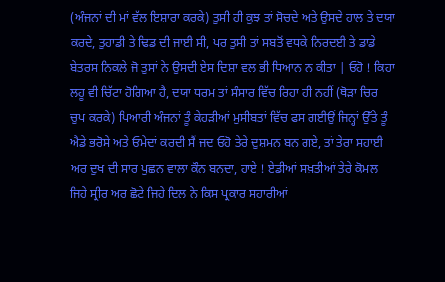(ਅੰਜਨਾਂ ਦੀ ਮਾਂ ਵੱਲ ਇਸ਼ਾਰਾ ਕਰਕੇ) ਤੁਸੀ ਹੀ ਕੁਝ ਤਾਂ ਸੋਚਦੇ ਅਤੇ ਉਸਦੇ ਹਾਲ ਤੇ ਦਯਾ ਕਰਦੇ, ਤੁਹਾਡੀ ਤੇ ਢਿਡ ਦੀ ਜਾਈ ਸੀ, ਪਰ ਤੁਸੀ ਤਾਂ ਸਬਤੋਂ ਵਧਕੇ ਨਿਰਦਈ ਤੇ ਡਾਡੇ ਬੇਤਰਸ ਨਿਕਲੇ ਜੋ ਤੁਸਾਂ ਨੇ ਉਸਦੀ ਏਸ ਦਿਸ਼ਾ ਵਲ ਭੀ ਧਿਆਨ ਨ ਕੀਤਾ | ਓਹੋ ! ਕਿਹਾ ਲਹੂ ਵੀ ਚਿੱਟਾ ਹੋਗਿਆ ਹੈ, ਦਯਾ ਧਰਮ ਤਾਂ ਸੰਸਾਰ ਵਿੱਚ ਰਿਹਾ ਹੀ ਨਹੀਂ (ਥੋੜਾ ਚਿਰ ਚੁਪ ਕਰਕੇ) ਪਿਆਰੀ ਅੰਜਨਾਂ ਤੂੰ ਕੇਹੜੀਆਂ ਮੁਸੀਬਤਾਂ ਵਿੱਚ ਫਸ ਗਈਉਂ ਜਿਨ੍ਹਾਂ ਉੱਤੇ ਤੂੰ ਐਡੇ ਭਰੋਸੇ ਅਤੇ ਓਮੇਦਾਂ ਕਰਦੀ ਸੈਂ ਜਦ ਓਹੋ ਤੇਰੇ ਦੁਸ਼ਮਨ ਬਨ ਗਏ, ਤਾਂ ਤੇਰਾ ਸਹਾਈ ਅਰ ਦੁਖ ਦੀ ਸਾਰ ਪੁਛਨ ਵਾਲਾ ਕੌਨ ਬਨਦਾ, ਹਾਏ ! ਏਡੀਆਂ ਸਖ਼ਤੀਆਂ ਤੇਰੇ ਕੋਮਲ ਜਿਹੇ ਸ੍ਰੀਰ ਅਰ ਛੋਟੇ ਜਿਹੇ ਦਿਲ ਨੇ ਕਿਸ ਪ੍ਰਕਾਰ ਸਹਾਰੀਆਂ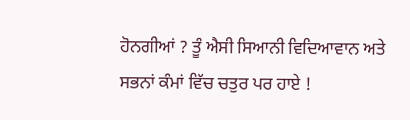ਹੋਨਗੀਆਂ ? ਤੂੰ ਐਸੀ ਸਿਆਨੀ ਵਿਦਿਆਵਾਨ ਅਤੇ ਸਭਨਾਂ ਕੰਮਾਂ ਵਿੱਚ ਚਤੁਰ ਪਰ ਹਾਏ !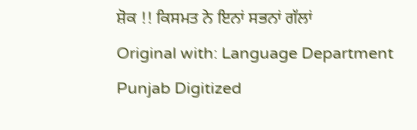ਸ਼ੋਕ !! ਕਿਸਮਤ ਨੇ ਇਨਾਂ ਸਭਨਾਂ ਗੱਲਾਂ
Original with: Language Department Punjab Digitized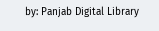by: Panjab Digital Library